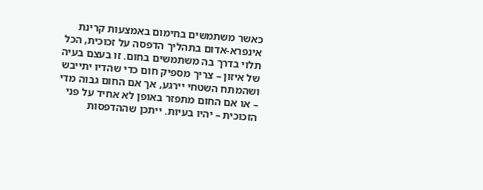כאשר משתמשים בחימום באמצעות קרינת אינפרא-אדום בתהליך הדפסה על זכוכית, הכל תלוי בדרך בה משתמשים בחום. זו בעצם בעיה של איזון – צריך מספיק חום כדי שהדיו יתייבש ושהמתח השטחי יירגע, אך אם החום גבוה מדי – או אם החום מתפזר באופן לא אחיד על פני הזכוכית – יהיו בעיות. ייתכן שההדפסות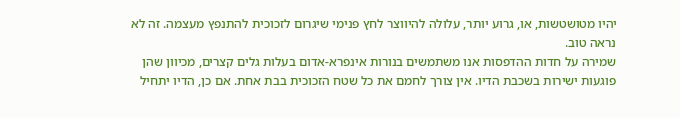יהיו מטושטשות, או, גרוע יותר, עלולה להיווצר לחץ פנימי שיגרום לזכוכית להתנפץ מעצמה. זה לא נראה טוב.
שמירה על חדות ההדפסות אנו משתמשים בנורות אינפרא-אדום בעלות גלים קצרים, מכיוון שהן פוגעות ישירות בשכבת הדיו. אין צורך לחמם את כל שטח הזכוכית בבת אחת. אם כן, הדיו יתחיל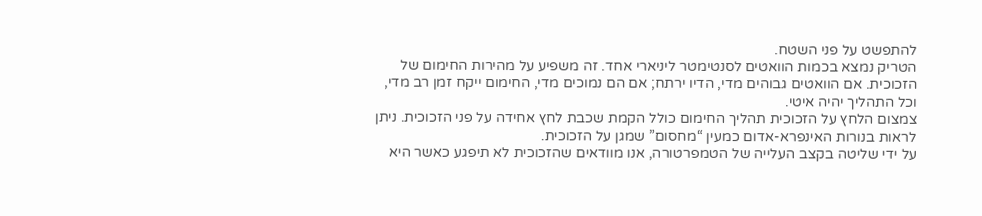להתפשט על פני השטח.
הטריק נמצא בכמות הוואטים לסנטימטר ליניארי אחד. זה משפיע על מהירות החימום של הזכוכית. אם הוואטים גבוהים מדי, הדיו ירתח; אם הם נמוכים מדי, החימום ייקח זמן רב מדי, וכל התהליך יהיה איטי.
צמצום הלחץ על הזכוכית תהליך החימום כולל הקמת שכבת לחץ אחידה על פני הזכוכית. ניתן לראות בנורות האינפרא-אדום כמעין “מחסום” שמגן על הזכוכית.
על ידי שליטה בקצב העלייה של הטמפרטורה, אנו מוודאים שהזכוכית לא תיפגע כאשר היא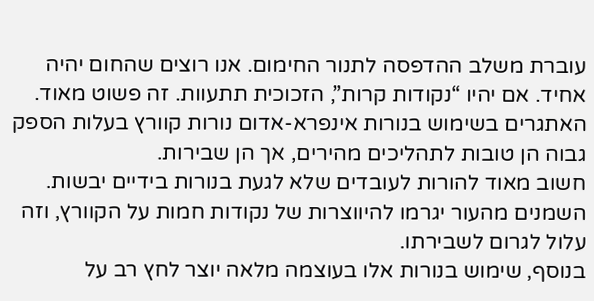עוברת משלב ההדפסה לתנור החימום. אנו רוצים שהחום יהיה אחיד. אם יהיו “נקודות קרות”, הזכוכית תתעוות. זה פשוט מאוד.
האתגרים בשימוש בנורות אינפרא-אדום נורות קוורץ בעלות הספק גבוה הן טובות לתהליכים מהירים, אך הן שבירות.
חשוב מאוד להורות לעובדים שלא לגעת בנורות בידיים יבשות. השמנים מהעור יגרמו להיווצרות של נקודות חמות על הקוורץ, וזה עלול לגרום לשבירתו.
בנוסף, שימוש בנורות אלו בעוצמה מלאה יוצר לחץ רב על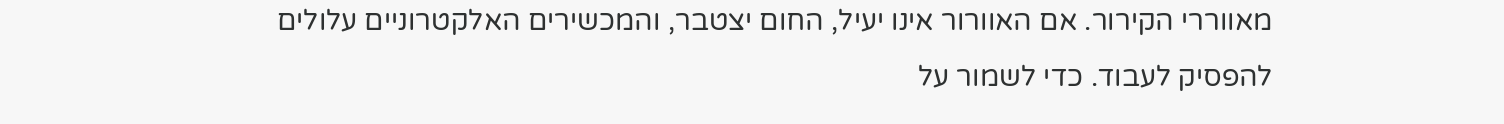מאווררי הקירור. אם האוורור אינו יעיל, החום יצטבר, והמכשירים האלקטרוניים עלולים להפסיק לעבוד. כדי לשמור על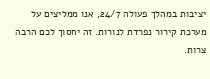יציבות במהלך פעולה 24/7, אנו ממליצים על מערכת קירור נפרדת לנורות. זה יחסוך לכם הרבה צרות.